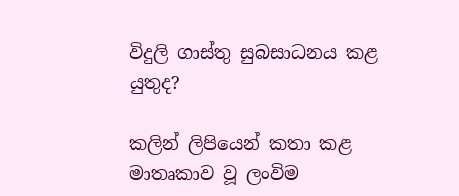විදුලි ගාස්තු සුබසාධනය කළ යුතුද?

කලින් ලිපියෙන් කතා කළ මාතෘකාව වූ ලංවිම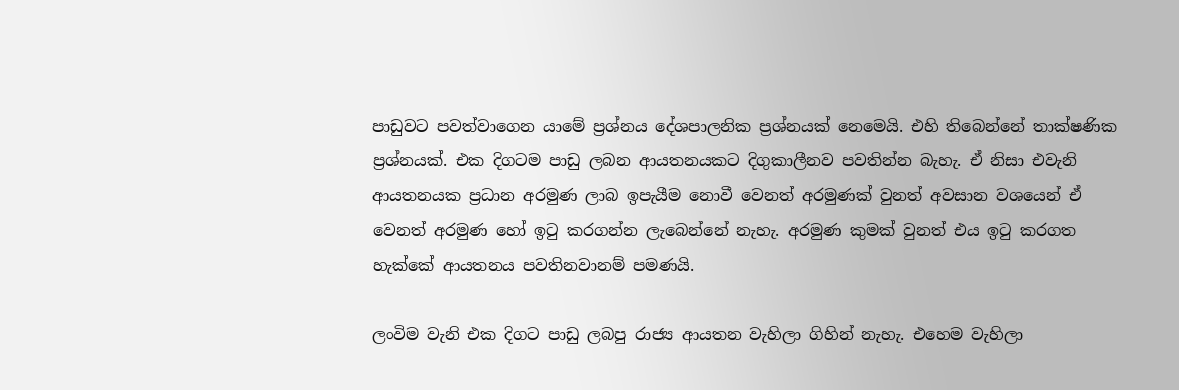පාඩුවට පවත්වාගෙන යාමේ ප්‍රශ්නය දේශපාලනික ප්‍රශ්නයක් නෙමෙයි. එහි තිබෙන්නේ තාක්ෂණික ප්‍රශ්නයක්. එක දිගටම පාඩු ලබන ආයතනයකට දිගුකාලීනව පවතින්න බැහැ. ඒ නිසා එවැනි ආයතනයක ප්‍රධාන අරමුණ ලාබ ඉපැයීම නොවී වෙනත් අරමුණක් වුනත් අවසාන වශයෙන් ඒ වෙනත් අරමුණ හෝ ඉටු කරගන්න ලැබෙන්නේ නැහැ. අරමුණ කුමක් වුනත් එය ඉටු කරගත හැක්කේ ආයතනය පවතිනවානම් පමණයි.

ලංවිම වැනි එක දිගට පාඩු ලබපු රාජ්‍ය ආයතන වැහිලා ගිහින් නැහැ. එහෙම වැහිලා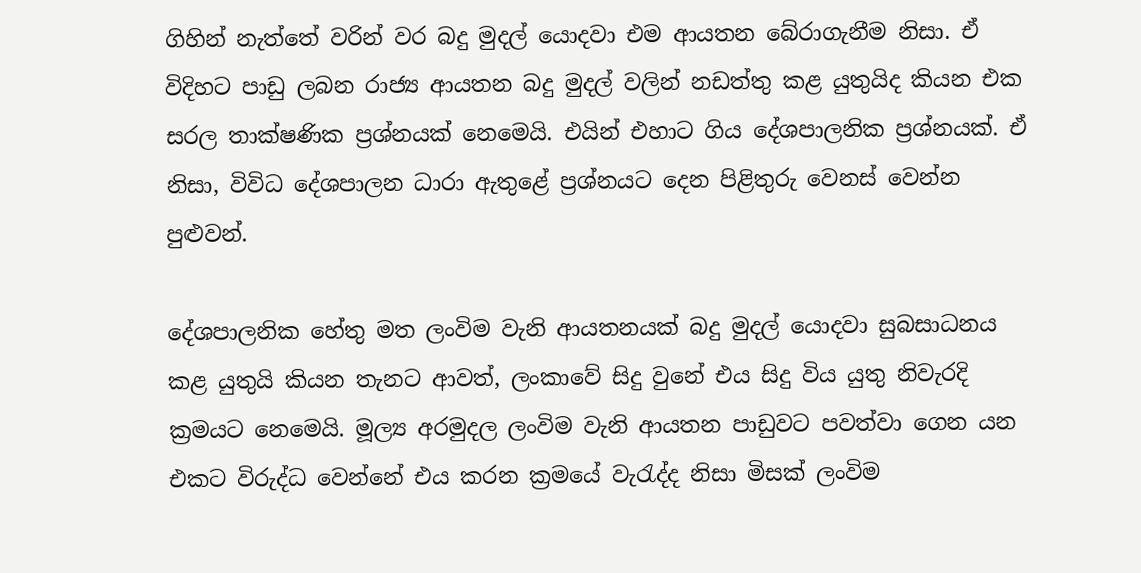ගිහින් නැත්තේ වරින් වර බදු මුදල් යොදවා එම ආයතන බේරාගැනීම නිසා. ඒ විදිහට පාඩු ලබන රාජ්‍ය ආයතන බදු මුදල් වලින් නඩත්තු කළ යුතුයිද කියන එක සරල තාක්ෂණික ප්‍රශ්නයක් නෙමෙයි. එයින් එහාට ගිය දේශපාලනික ප්‍රශ්නයක්. ඒ නිසා, විවිධ දේශපාලන ධාරා ඇතුළේ ප්‍රශ්නයට දෙන පිළිතුරු වෙනස් වෙන්න පුළුවන්.

දේශපාලනික හේතු මත ලංවිම වැනි ආයතනයක් බදු මුදල් යොදවා සුබසාධනය කළ යුතුයි කියන තැනට ආවත්, ලංකාවේ සිදු වුනේ එය සිදු විය යුතු නිවැරදි ක්‍රමයට නෙමෙයි. මූල්‍ය අරමුදල ලංවිම වැනි ආයතන පාඩුවට පවත්වා ගෙන යන එකට විරුද්ධ වෙන්නේ එය කරන ක්‍රමයේ වැරැද්ද නිසා මිසක් ලංවිම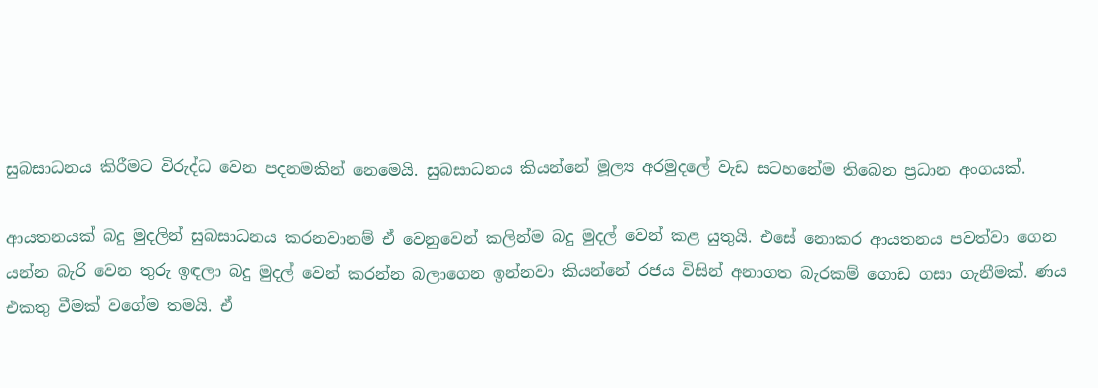සුබසාධනය කිරීමට විරුද්ධ වෙන පදනමකින් නෙමෙයි. සුබසාධනය කියන්නේ මූල්‍ය අරමුදලේ වැඩ සටහනේම තිබෙන ප්‍රධාන අංගයක්.

ආයතනයක් බදු මුදලින් සුබසාධනය කරනවානම් ඒ වෙනුවෙන් කලින්ම බදු මුදල් වෙන් කළ යුතුයි. එසේ නොකර ආයතනය පවත්වා ගෙන යන්න බැරි වෙන තුරු ඉඳලා බදු මුදල් වෙන් කරන්න බලාගෙන ඉන්නවා කියන්නේ රජය විසින් අනාගත බැරකම් ගොඩ ගසා ගැනීමක්. ණය එකතු වීමක් වගේම තමයි. ඒ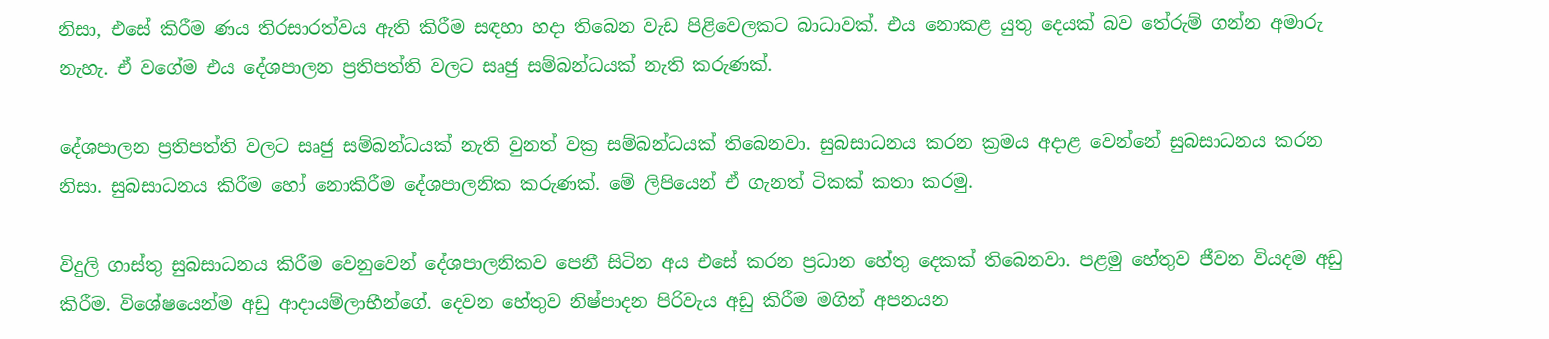නිසා, එසේ කිරීම ණය තිරසාරත්වය ඇති කිරීම සඳහා හදා තිබෙන වැඩ පිළිවෙලකට බාධාවක්. එය නොකළ යුතු දෙයක් බව තේරුම් ගන්න අමාරු නැහැ. ඒ වගේම එය දේශපාලන ප්‍රතිපත්ති වලට සෘජු සම්බන්ධයක් නැති කරුණක්.

දේශපාලන ප්‍රතිපත්ති වලට සෘජු සම්බන්ධයක් නැති වුනත් වක්‍ර සම්බන්ධයක් තිබෙනවා. සුබසාධනය කරන ක්‍රමය අදාළ වෙන්නේ සුබසාධනය කරන නිසා. සුබසාධනය කිරීම හෝ නොකිරීම දේශපාලනික කරුණක්. මේ ලිපියෙන් ඒ ගැනත් ටිකක් කතා කරමු.

විදුලි ගාස්තු සුබසාධනය කිරීම වෙනුවෙන් දේශපාලනිකව පෙනී සිටින අය එසේ කරන ප්‍රධාන හේතු දෙකක් තිබෙනවා. පළමු හේතුව ජීවන වියදම අඩු කිරීම. විශේෂයෙන්ම අඩු ආදායම්ලාභීන්ගේ. දෙවන හේතුව නිෂ්පාදන පිරිවැය අඩු කිරීම මගින් අපනයන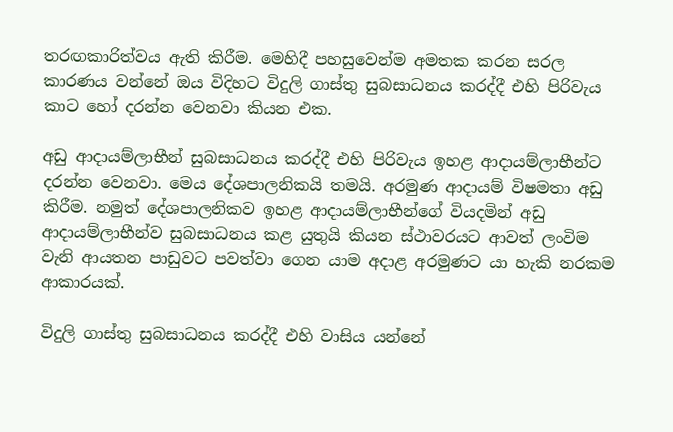තරඟකාරිත්වය ඇති කිරීම. මෙහිදී පහසුවෙන්ම අමතක කරන සරල කාරණය වන්නේ ඔය විදිහට විදුලි ගාස්තු සුබසාධනය කරද්දී එහි පිරිවැය කාට හෝ දරන්න වෙනවා කියන එක.

අඩු ආදායම්ලාභීන් සුබසාධනය කරද්දී එහි පිරිවැය ඉහළ ආදායම්ලාභීන්ට දරන්න වෙනවා. මෙය දේශපාලනිකයි තමයි. අරමුණ ආදායම් විෂමතා අඩු කිරීම. නමුත් දේශපාලනිකව ඉහළ ආදායම්ලාභීන්ගේ වියදමින් අඩු ආදායම්ලාභීන්ව සුබසාධනය කළ යුතුයි කියන ස්ථාවරයට ආවත් ලංවිම වැනි ආයතන පාඩුවට පවත්වා ගෙන යාම අදාළ අරමුණට යා හැකි නරකම ආකාරයක්.

විදුලි ගාස්තු සුබසාධනය කරද්දී එහි වාසිය යන්නේ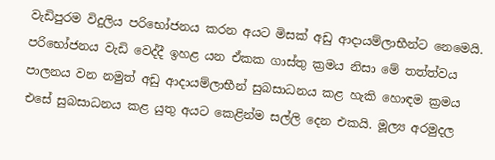වැඩිපුරම විදුලිය පරිභෝජනය කරන අයට මිසක් අඩු ආදායම්ලාභීන්ට නෙමෙයි. පරිභෝජනය වැඩි වෙද්දී ඉහළ යන ඒකක ගාස්තු ක්‍රමය නිසා මේ තත්ත්වය පාලනය වන නමුත් අඩු ආදායම්ලාභීන් සුබසාධනය කළ හැකි හොඳම ක්‍රමය එසේ සුබසාධනය කළ යුතු අයට කෙළින්ම සල්ලි දෙන එකයි. මූල්‍ය අරමුදල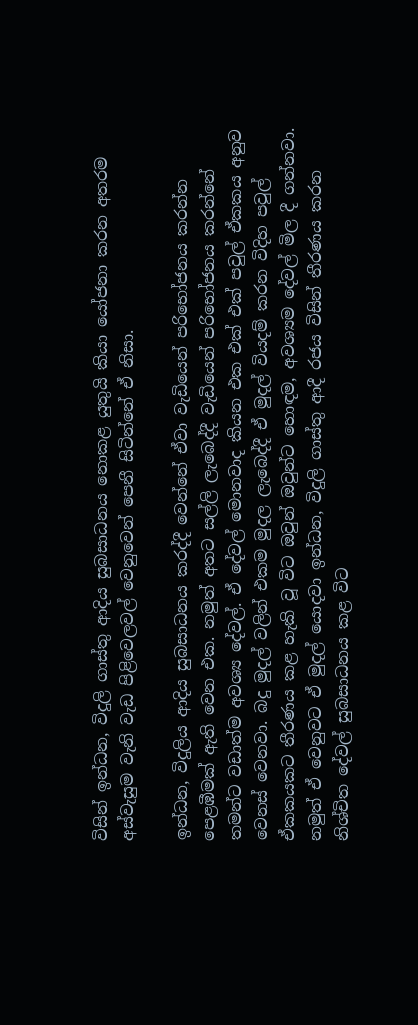විසින් ඉන්ධන, විදුලි ගාස්තු ආදිය සුබසාධනය නොකළ යුතුයි කියා යෝජනා කරන අතරම අස්වැසුම වැනි වැඩ පිළිවෙලවල් වෙනුවෙන් පෙනී සිටින්නේ ඒ නිසා.

ඉන්ධන, විදුලිය ආදිය සුබසාධනය කරද්දී වෙන්නේ ඒවා වැඩියෙන් පරිභෝජනය කරන්න පෙළඹීමක් ඇති වෙන එක. නමුත් අතට සල්ලි ලැබෙද්දී වැඩියෙන් පරිභෝජනය කරන්නේ තමන්ට වඩාත්ම අවශ්‍ය දේවල්. ඒ දේවල් මොනවාද කියන එක එක් එක් පවුල් ඒකකය අනුව වෙනස් වෙනවා. බදු මුදල් වලින් එකම මුදල ලැබෙද්දී ඒ මුදල් වියදම් කරන විදිහ පවුල් ඒකකයකට තීරණය කළ හැකි වූ විට ඔවුන් ඔවුන්ට හොඳම, අවශ්‍යම දේවල් මිල දී ගන්නවා. නමුත් ඒ වෙනුවට ඒ මුදල් යොදවා ඉන්ධන, විදුලි ගාස්තු ආදී රජය විසින් තීරණය කරන නිශ්චිත දේවල් සුබසාධනය කළ විට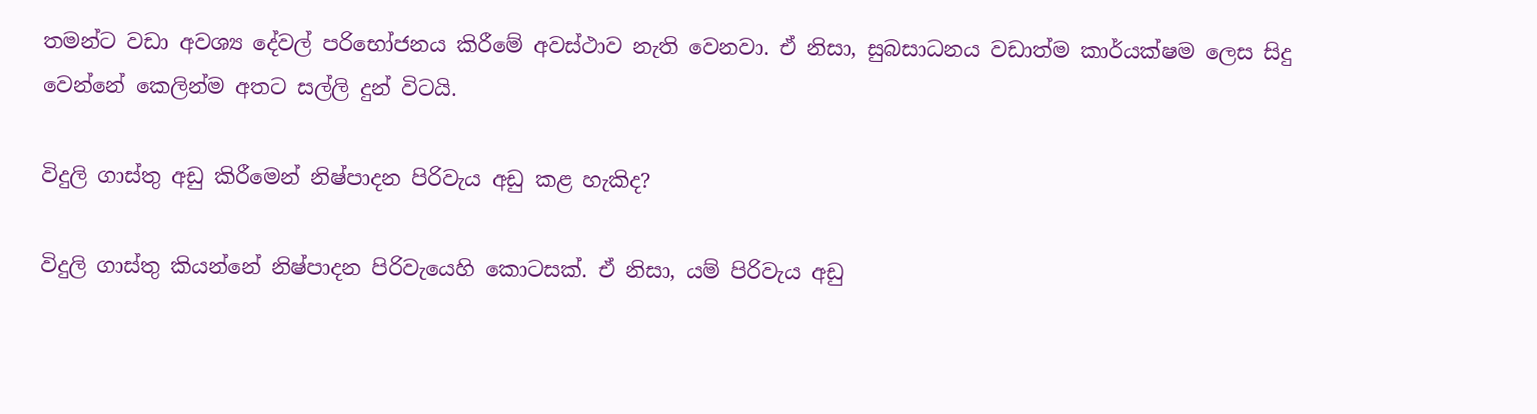තමන්ට වඩා අවශ්‍ය දේවල් පරිභෝජනය කිරීමේ අවස්ථාව නැති වෙනවා. ඒ නිසා, සුබසාධනය වඩාත්ම කාර්යක්ෂම ලෙස සිදු වෙන්නේ කෙලින්ම අතට සල්ලි දුන් විටයි.

විදුලි ගාස්තු අඩු කිරීමෙන් නිෂ්පාදන පිරිවැය අඩු කළ හැකිද?

විදුලි ගාස්තු කියන්නේ නිෂ්පාදන පිරිවැයෙහි කොටසක්. ඒ නිසා, යම් පිරිවැය අඩු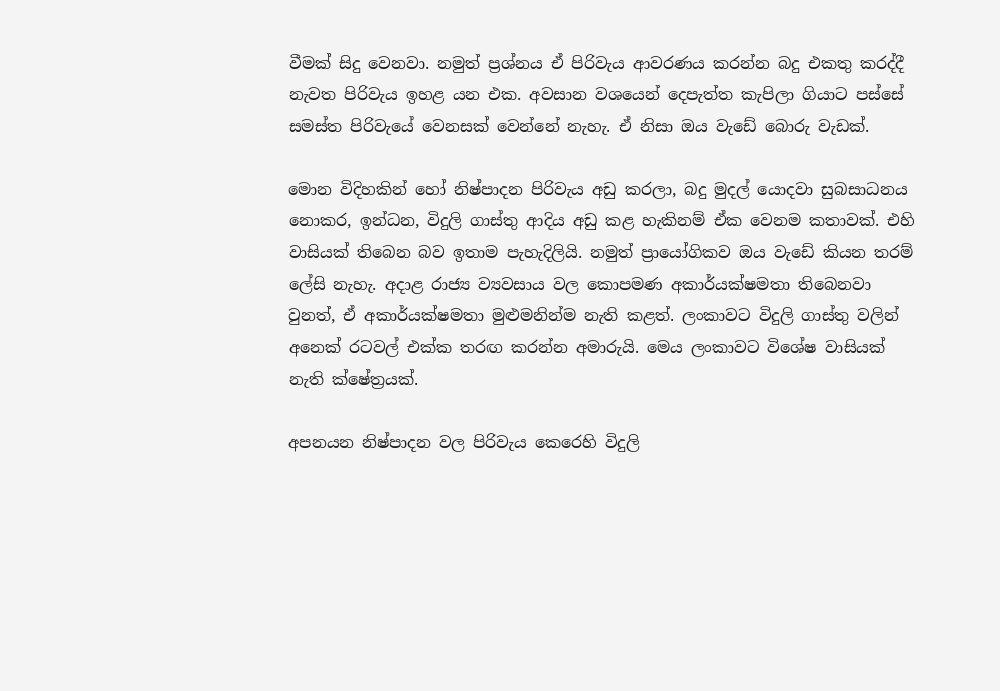වීමක් සිදු වෙනවා. නමුත් ප්‍රශ්නය ඒ පිරිවැය ආවරණය කරන්න බදු එකතු කරද්දී නැවත පිරිවැය ඉහළ යන එක. අවසාන වශයෙන් දෙපැත්ත කැපිලා ගියාට පස්සේ සමස්ත පිරිවැයේ වෙනසක් වෙන්නේ නැහැ. ඒ නිසා ඔය වැඩේ බොරු වැඩක්.

මොන විදිහකින් හෝ නිෂ්පාදන පිරිවැය අඩු කරලා, බදු මුදල් යොදවා සුබසාධනය නොකර, ඉන්ධන, විදුලි ගාස්තු ආදිය අඩු කළ හැකිනම් ඒක වෙනම කතාවක්. එහි වාසියක් තිබෙන බව ඉතාම පැහැදිලියි. නමුත් ප්‍රායෝගිකව ඔය වැඩේ කියන තරම් ලේසි නැහැ. අදාළ රාජ්‍ය ව්‍යවසාය වල කොපමණ අකාර්යක්ෂමතා තිබෙනවා වුනත්, ඒ අකාර්යක්ෂමතා මුළුමනින්ම නැති කළත්. ලංකාවට විදුලි ගාස්තු වලින් අනෙක් රටවල් එක්ක තරඟ කරන්න අමාරුයි. මෙය ලංකාවට විශේෂ වාසියක් නැති ක්ෂේත්‍රයක්.

අපනයන නිෂ්පාදන වල පිරිවැය කෙරෙහි විදුලි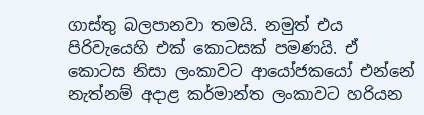ගාස්තු බලපානවා තමයි. නමුත් එය පිරිවැයෙහි එක් කොටසක් පමණයි. ඒ කොටස නිසා ලංකාවට ආයෝජකයෝ එන්නේ නැත්නම් අදාළ කර්මාන්ත ලංකාවට හරියන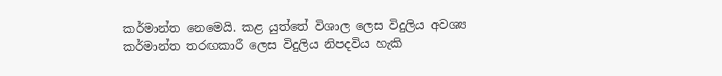කර්මාන්ත නෙමෙයි. කළ යුත්තේ විශාල ලෙස විදුලිය අවශ්‍ය කර්මාන්ත තරඟකාරී ලෙස විදුලිය නිපදවිය හැකි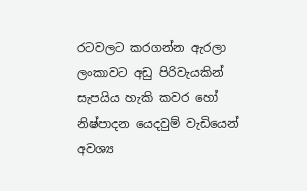රටවලට කරගන්න ඇරලා ලංකාවට අඩු පිරිවැයකින් සැපයිය හැකි කවර හෝ නිෂ්පාදන යෙදවුම් වැඩියෙන් අවශ්‍ය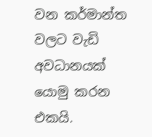වන කර්මාන්ත වලට වැඩි අවධානයක් යොමු කරන එකයි.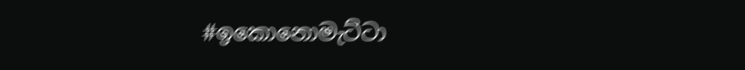#ඉකොනොමැට්ටා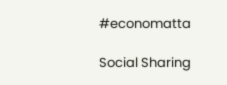#economatta

Social Sharing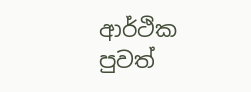ආර්ථික පුවත්